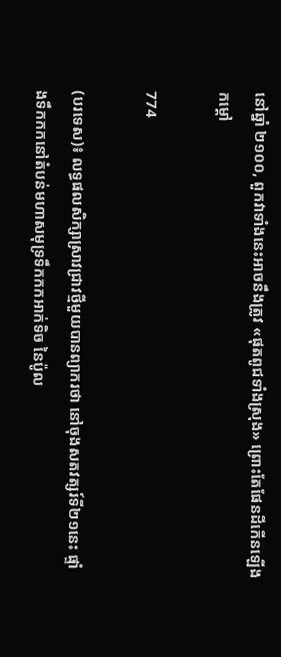នៅឆ្នាំ ២១០០, ពួកវាទាំងនេះអាចនឹងត្រូវ «ផុតពូជទាំងស្រុង» ព្រោះតែផែនដីកើនឡើងកម្តៅ

774

(បរទេស)៖ លទ្ធផលសិក្សាស្រាវជ្រាវថ្មីមួយបានព្យាករថា នៅចុងសតវត្សរ៍ទី២១នេះ ផ្ទាំងទឹកកកនៅតំបន់មហាសមុទ្រទឹកកកអាក់ទិច នៃប៉ូល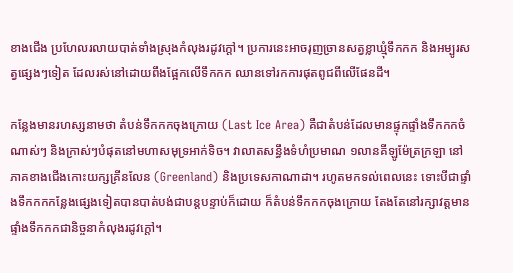ខាងជើង ប្រហែលរលាយបាត់ទាំងស្រុងកំលុងរដូវក្តៅ។ ប្រការនេះអាចរុញច្រានសត្វខ្លាឃ្មុំទឹកកក និងអម្បូរសត្វផ្សេងៗទៀត ដែលរស់នៅដោយពឹងផ្អែកលើទឹកកក ឈានទៅរកការផុតពូជពីលើផែនដី។

កន្លែងមានរហស្សនាមថា តំបន់ទឹកកកចុងក្រោយ (Last Ice Area) គឺជាតំបន់ដែលមានផ្ទុកផ្ទាំងទឹកកកចំណាស់ៗ និងក្រាស់ៗបំផុតនៅមហាសមុទ្រអាក់ទិច។ វាលាតសន្ធឹងទំហំប្រមាណ ១លានគីឡូម៉ែត្រក្រឡា នៅភាគខាងជើងកោះយក្សគ្រីនលែន (Greenland) និងប្រទេសកាណាដា។ រហូតមកទល់ពេលនេះ ទោះបីជាផ្ទាំងទឹកកកកន្លែងផ្សេងទៀតបានបាត់បង់ជាបន្តបន្ទាប់ក៏ដោយ ក៏តំបន់ទឹកកកចុងក្រោយ តែងតែនៅរក្សាវត្តមានផ្ទាំងទឹកកកជានិច្ចនាកំលុងរដូវក្តៅ។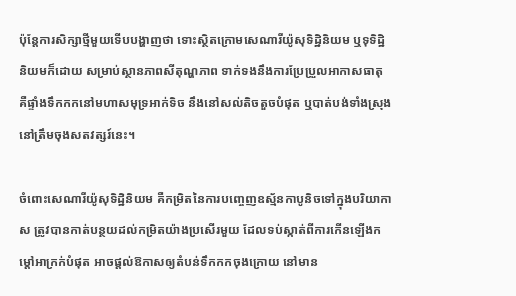ប៉ុន្តែការសិក្សាថ្មីមួយទើបបង្ហាញថា ទោះស្ថិតក្រោមសេណារីយ៉ូសុទិដ្ឋិនិយម ឬទុទិដ្ឋិនិយមក៏ដោយ សម្រាប់ស្ថានភាពសីតុណ្ហភាព ទាក់ទងនឹងការប្រែប្រួលអាកាសធាតុ គឺផ្ទាំងទឹកកកនៅមហាសមុទ្រអាក់ទិច នឹងនៅសល់តិចតួចបំផុត ឬបាត់បង់ទាំងស្រុង នៅត្រឹមចុងសតវត្សរ៍នេះ។

ចំពោះសេណារីយ៉ូសុទិដ្ឋិនិយម គឺកម្រិតនៃការបញ្ចេញឧស្ម័នកាបូនិចទៅក្នុងបរិយាកាស ត្រូវបានកាត់បន្ថយដល់កម្រិតយ៉ាងប្រសើរមួយ ដែលទប់ស្កាត់ពីការកើនឡើងកម្តៅអាក្រក់បំផុត អាចផ្តល់ឱកាសឲ្យតំបន់ទឹកកកចុងក្រោយ នៅមាន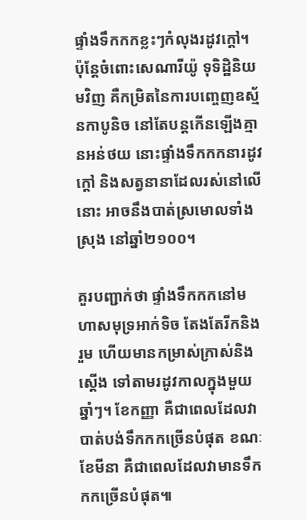ផ្ទាំងទឹកកកខ្លះៗកំលុងរដូវក្តៅ។ ប៉ុន្តែចំពោះសេណារីយ៉ូ ទុទិដ្ឋិនិយមវិញ គឺកម្រិតនៃការបញ្ចេញឧស្ម័នកាបូនិច នៅតែបន្តកើនឡើងគ្មានអន់ថយ នោះផ្ទាំងទឹកកកនារដូវក្តៅ និងសត្វនានាដែលរស់នៅលើនោះ អាចនឹងបាត់ស្រមោលទាំងស្រុង នៅឆ្នាំ២១០០។

គួរបញ្ជាក់ថា ផ្ទាំងទឹកកកនៅមហាសមុទ្រអាក់ទិច តែងតែរីកនិងរួម ហើយមានកម្រាស់ក្រាស់និងស្តើង ទៅតាមរដូវកាលក្នុងមួយឆ្នាំៗ។ ខែកញ្ញា គឺជាពេលដែលវាបាត់បង់ទឹកកកច្រើនបំផុត ខណៈខែមីនា គឺជាពេលដែលវាមានទឹកកកច្រើនបំផុត៕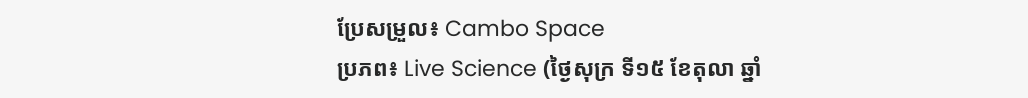ប្រែសម្រួល៖ Cambo Space
ប្រភព៖ Live Science (ថ្ងៃសុក្រ ទី១៥ ខែតុលា ឆ្នាំ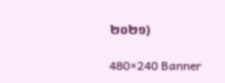២០២១)

480×240 Banner